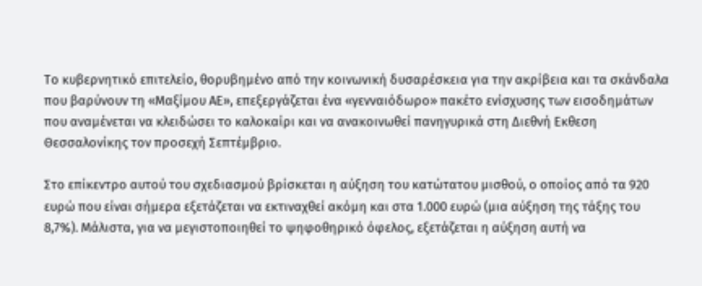Το κυβερνητικό επιτελείο, θορυβημένο από την κοινωνική δυσαρέσκεια για την ακρίβεια και τα σκάνδαλα που βαρύνουν τη «Μαξίμου ΑΕ», επεξεργάζεται ένα «γενναιόδωρο» πακέτο ενίσχυσης των εισοδημάτων που αναμένεται να κλειδώσει το καλοκαίρι και να ανακοινωθεί πανηγυρικά στη Διεθνή Εκθεση Θεσσαλονίκης τον προσεχή Σεπτέμβριο.

Στο επίκεντρο αυτού του σχεδιασμού βρίσκεται η αύξηση του κατώτατου μισθού, ο οποίος από τα 920 ευρώ που είναι σήμερα εξετάζεται να εκτιναχθεί ακόμη και στα 1.000 ευρώ (μια αύξηση της τάξης του 8,7%). Μάλιστα, για να μεγιστοποιηθεί το ψηφοθηρικό όφελος, εξετάζεται η αύξηση αυτή να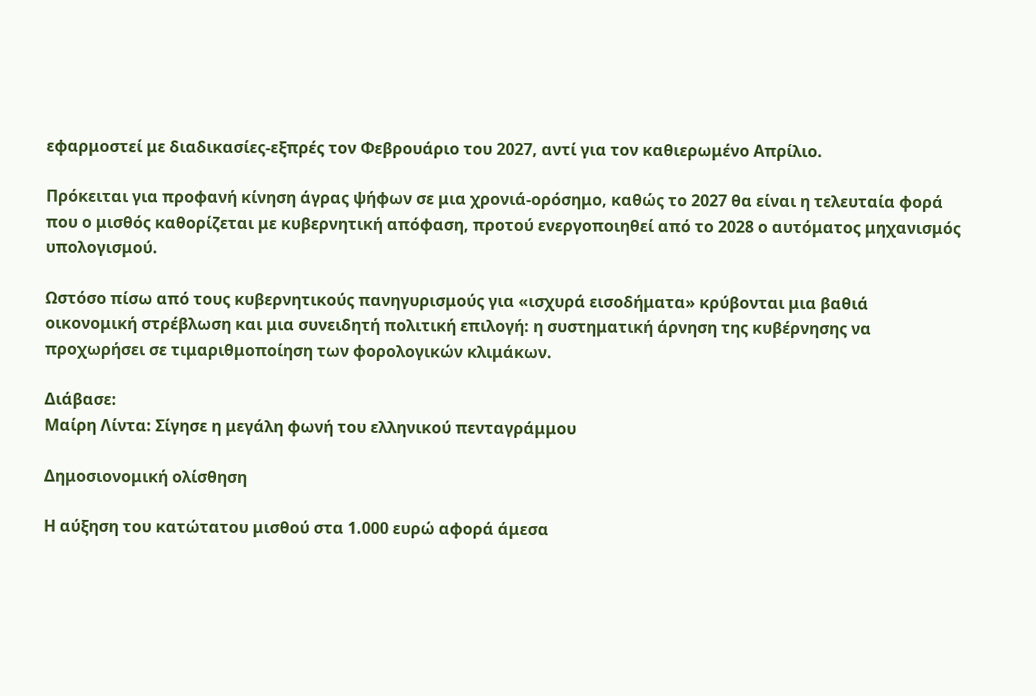εφαρμοστεί με διαδικασίες-εξπρές τον Φεβρουάριο του 2027, αντί για τον καθιερωμένο Απρίλιο.

Πρόκειται για προφανή κίνηση άγρας ψήφων σε μια χρονιά-ορόσημο, καθώς το 2027 θα είναι η τελευταία φορά που ο μισθός καθορίζεται με κυβερνητική απόφαση, προτού ενεργοποιηθεί από το 2028 ο αυτόματος μηχανισμός υπολογισμού.

Ωστόσο πίσω από τους κυβερνητικούς πανηγυρισμούς για «ισχυρά εισοδήματα» κρύβονται μια βαθιά οικονομική στρέβλωση και μια συνειδητή πολιτική επιλογή: η συστηματική άρνηση της κυβέρνησης να προχωρήσει σε τιμαριθμοποίηση των φορολογικών κλιμάκων.

Διάβασε:
Μαίρη Λίντα: Σίγησε η μεγάλη φωνή του ελληνικού πενταγράμμου

Δημοσιονομική ολίσθηση

Η αύξηση του κατώτατου μισθού στα 1.000 ευρώ αφορά άμεσα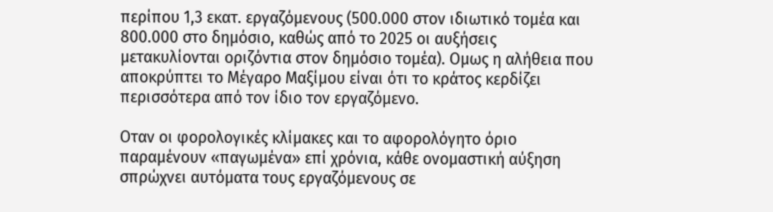περίπου 1,3 εκατ. εργαζόμενους (500.000 στον ιδιωτικό τομέα και 800.000 στο δημόσιο, καθώς από το 2025 οι αυξήσεις μετακυλίονται οριζόντια στον δημόσιο τομέα). Ομως η αλήθεια που αποκρύπτει το Μέγαρο Μαξίμου είναι ότι το κράτος κερδίζει περισσότερα από τον ίδιο τον εργαζόμενο.

Οταν οι φορολογικές κλίμακες και το αφορολόγητο όριο παραμένουν «παγωμένα» επί χρόνια, κάθε ονομαστική αύξηση σπρώχνει αυτόματα τους εργαζόμενους σε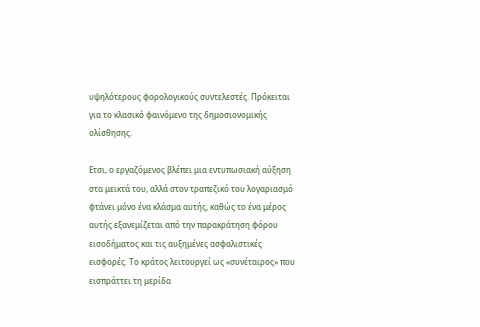υψηλότερους φορολογικούς συντελεστές. Πρόκειται για το κλασικό φαινόμενο της δημοσιονομικής ολίσθησης.

Ετσι, ο εργαζόμενος βλέπει μια εντυπωσιακή αύξηση στα μεικτά του, αλλά στον τραπεζικό του λογαριασμό φτάνει μόνο ένα κλάσμα αυτής, καθώς το ένα μέρος αυτής εξανεμίζεται από την παρακράτηση φόρου εισοδήματος και τις αυξημένες ασφαλιστικές εισφορές. Το κράτος λειτουργεί ως «συνέταιρος» που εισπράττει τη μερίδα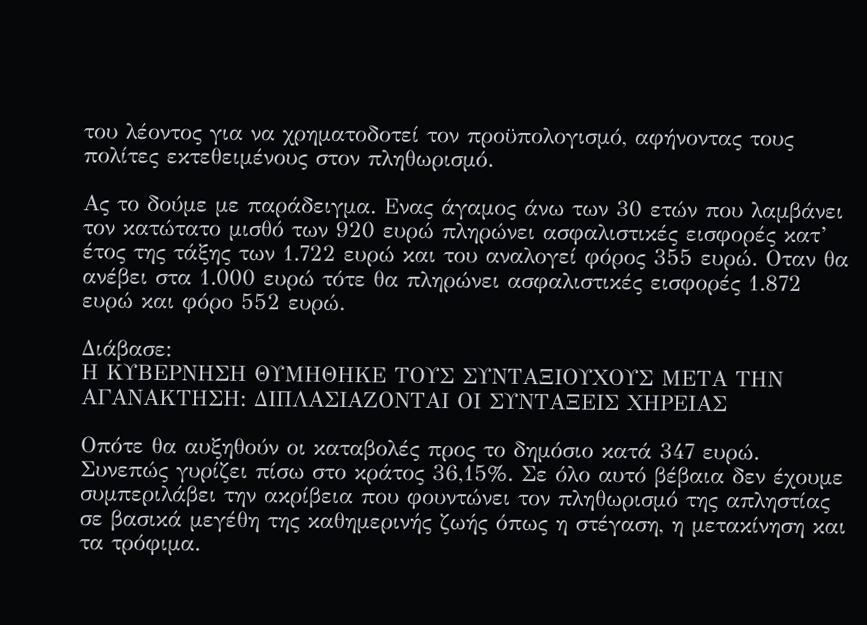του λέοντος για να χρηματοδοτεί τον προϋπολογισμό, αφήνοντας τους πολίτες εκτεθειμένους στον πληθωρισμό.

Ας το δούμε με παράδειγμα. Ενας άγαμος άνω των 30 ετών που λαμβάνει τον κατώτατο μισθό των 920 ευρώ πληρώνει ασφαλιστικές εισφορές κατ’ έτος της τάξης των 1.722 ευρώ και του αναλογεί φόρος 355 ευρώ. Οταν θα ανέβει στα 1.000 ευρώ τότε θα πληρώνει ασφαλιστικές εισφορές 1.872 ευρώ και φόρο 552 ευρώ.

Διάβασε:
Η ΚΥΒΕΡΝΗΣΗ ΘΥΜΗΘΗΚΕ ΤΟΥΣ ΣΥΝΤΑΞΙΟΥΧΟΥΣ ΜΕΤΑ ΤΗΝ ΑΓΑΝΑΚΤΗΣΗ: ΔΙΠΛΑΣΙΑΖΟΝΤΑΙ ΟΙ ΣΥΝΤΑΞΕΙΣ ΧΗΡΕΙΑΣ

Οπότε θα αυξηθούν οι καταβολές προς το δημόσιο κατά 347 ευρώ. Συνεπώς γυρίζει πίσω στο κράτος 36,15%. Σε όλο αυτό βέβαια δεν έχουμε συμπεριλάβει την ακρίβεια που φουντώνει τον πληθωρισμό της απληστίας σε βασικά μεγέθη της καθημερινής ζωής όπως η στέγαση, η μετακίνηση και τα τρόφιμα.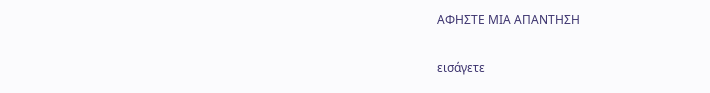ΑΦΗΣΤΕ ΜΙΑ ΑΠΑΝΤΗΣΗ

εισάγετε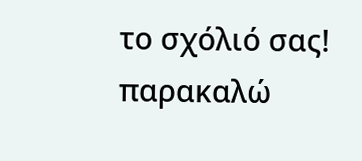το σχόλιό σας!
παρακαλώ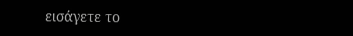εισάγετε το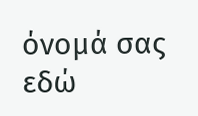όνομά σας εδώ